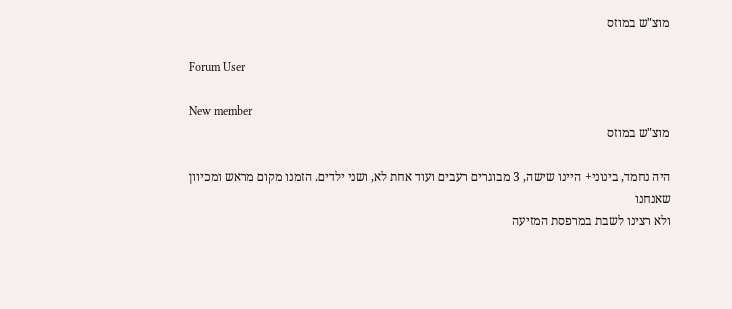מוצ"ש במוזס

Forum User

New member
מוצ"ש במוזס

היה נחמד, בינוני+ היינו שישה, 3 מבוגרים רעבים ועוד אחת לא, ושני ילדים. הזמנו מקום מראש ומכיוון שאנחנו
ולא רצינו לשבת במרפסת המזיעה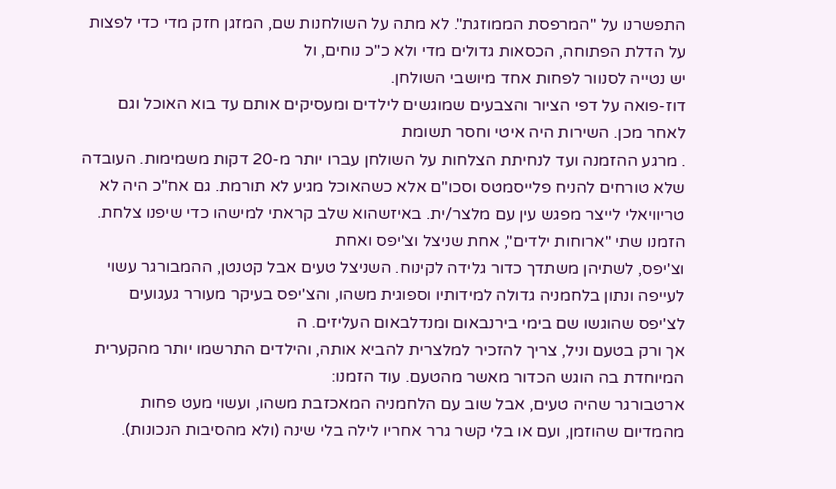התפשרנו על "המרפסת הממוזגת". לא מתה על השולחנות שם, המזגן חזק מדי כדי לפצות על הדלת הפתוחה, הכסאות גדולים מדי ולא כ"כ נוחים, ול
יש נטייה לסנוור לפחות אחד מיושבי השולחן.
דוז-פואה על דפי הציור והצבעים שמוגשים לילדים ומעסיקים אותם עד בוא האוכל וגם לאחר מכן. השירות היה איטי וחסר תשומת
. מרגע ההזמנה ועד לנחיתת הצלחות על השולחן עברו יותר מ-20 דקות משמימות. העובדה שלא טורחים להניח פלייסמטס וסכו"ם אלא כשהאוכל מגיע לא תורמת. גם אח"כ היה לא טריוויאלי לייצר מפגש עין עם מלצר/ית. באיזשהוא שלב קראתי למישהו כדי שיפנו צלחת. הזמנו שתי "ארוחות ילדים", אחת שניצל וצ'יפס ואחת
וצ'יפס, לשתיהן משתדך כדור גלידה לקינוח. השניצל טעים אבל קטנטן, ההמבורגר עשוי לעייפה ונתון בלחמניה גדולה למידותיו וספוגית משהו, והצ'יפס בעיקר מעורר געגועים לצ'יפס שהוגשו שם בימי בירנבאום ומנדלבאום העליזים. ה
אך ורק בטעם וניל, צריך להזכיר למלצרית להביא אותה, והילדים התרשמו יותר מהקערית המיוחדת בה הוגש הכדור מאשר מהטעם. עוד הזמנו:
ארטבורגר שהיה טעים, אבל שוב עם הלחמניה המאכזבת משהו, ועשוי מעט פחות מהמדיום שהוזמן, ועם או בלי קשר גרר אחריו לילה בלי שינה (ולא מהסיבות הנכונות).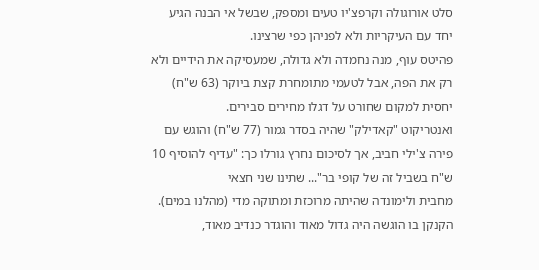סלט אורוגולה וקרפצ'יו טעים ומספק, שבשל אי הבנה הגיע יחד עם העיקריות ולא לפניהן כפי שרצינו.
פהיטס עוף, מנה נחמדה ולא גדולה, שמעסיקה את הידיים ולא רק את הפה, אבל לטעמי מתומחרת קצת ביוקר (63 ש"ח) יחסית למקום שחורט על דגלו מחירים סבירים.
ואנטריקוט "קאדילק" שהיה בסדר גמור (77 ש"ח) והוגש עם פירה צ'ילי חביב, אך לסיכום נחרץ גורלו כך: "עדיף להוסיף 10 ש"ח בשביל זה של קופי בר"... שתינו שני חצאי
מחבית ולימונדה שהיתה מרוכזת ומתוקה מדי (מהלנו במים). הקנקן בו הוגשה היה גדול מאוד והוגדר כנדיב מאוד,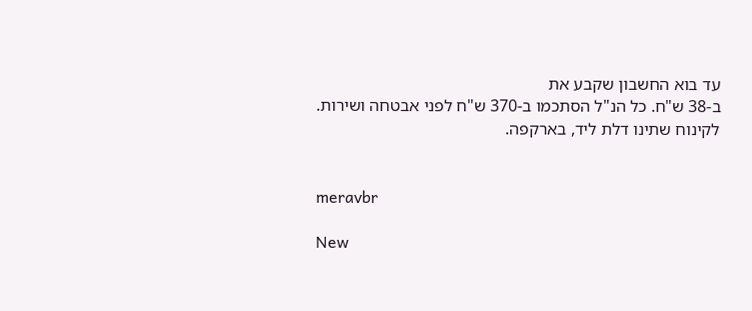עד בוא החשבון שקבע את
ב-38 ש"ח. כל הנ"ל הסתכמו ב-370 ש"ח לפני אבטחה ושירות.
לקינוח שתינו דלת ליד, בארקפה.


meravbr

New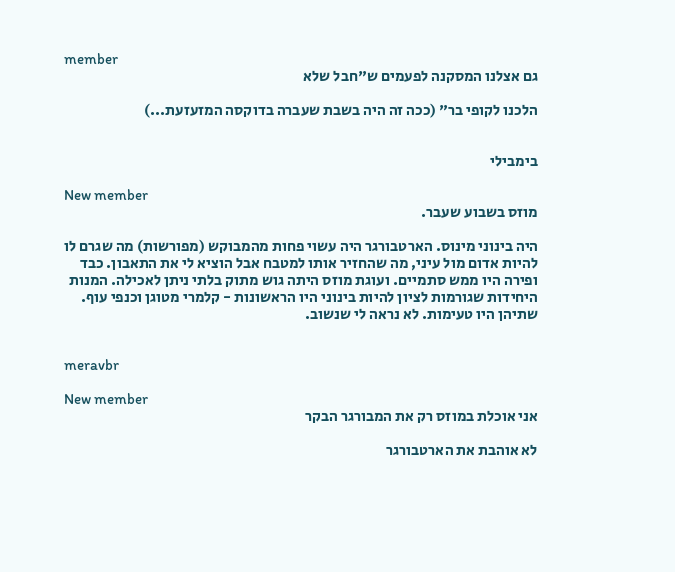member
גם אצלנו המסקנה לפעמים ש"חבל שלא

הלכנו לקופי בר" (ככה זה היה בשבת שעברה בדוקסה המזעזעת...)


בימבילי

New member
מוזס בשבוע שעבר.

היה בינוני מינוס. הארטבורגר היה עשוי פחות מהמבוקש (מפורשות) מה שגרם לו להיות אדום מול עיני, מה שהחזיר אותו למטבח אבל הוציא לי את התאבון. כבד ופירה היו ממש סתמיים. ועוגת מוזס היתה גוש מתוק בלתי ניתן לאכילה. המנות היחידות שגורמות לציון להיות בינוני היו הראשונות - קלמרי מטוגן וכנפי עוף. שתיהן היו טעימות. לא נראה לי שנשוב.


meravbr

New member
אני אוכלת במוזס רק את המבורגר הבקר

לא אוהבת את הארטבורגר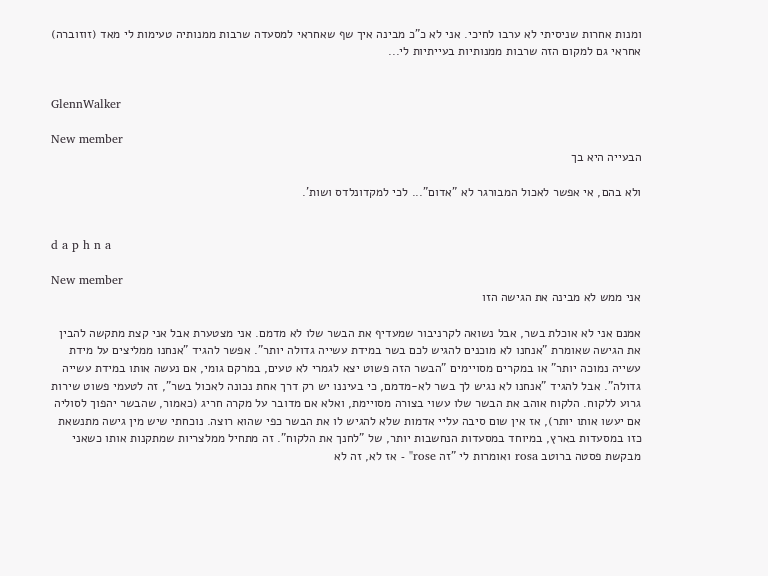ומנות אחרות שניסיתי לא ערבו לחיכי. אני לא כ"כ מבינה איך שף שאחראי למסעדה שרבות ממנותיה טעימות לי מאד (זוזוברה) אחראי גם למקום הזה שרבות ממנותיות בעייתיות לי...


GlennWalker

New member
הבעייה היא בך

ולא בהם, אי אפשר לאכול המבורגר לא "אדום"... לכי למקדונלדס ושות'.


d a p h n a

New member
אני ממש לא מבינה את הגישה הזו

אמנם אני לא אוכלת בשר, אבל נשואה לקרניבור שמעדיף את הבשר שלו לא מדמם. אני מצטערת אבל אני קצת מתקשה להבין את הגישה שאומרת "אנחנו לא מוכנים להגיש לכם בשר במידת עשייה גדולה יותר". אפשר להגיד "אנחנו ממליצים על מידת עשייה נמוכה יותר" או במקרים מסויימים "הבשר הזה פשוט יצא לגמרי לא טעים, במרקם גומי, אם נעשה אותו במידת עשייה גדולה". אבל להגיד "אנחנו לא נגיש לך בשר לא-מדמם, כי בעיננו יש רק דרך אחת נכונה לאכול בשר", זה לטעמי פשוט שירות גרוע ללקוח. הלקוח אוהב את הבשר שלו עשוי בצורה מסויימת, ואלא אם מדובר על מקרה חריג (כאמור, שהבשר יהפוך לסוליה אם יעשו אותו יותר), אז אין שום סיבה עליי אדמות שלא להגיש לו את הבשר כפי שהוא רוצה. נוכחתי שיש מין גישה מתנשאת כזו במסעדות בארץ, במיוחד במסעדות הנחשבות יותר, של "לחנך את הלקוח". זה מתחיל ממלצריות שמתקנות אותו כשאני מבקשת פסטה ברוטב rosa ואומרות לי "זה rose" - אז לא, זה לא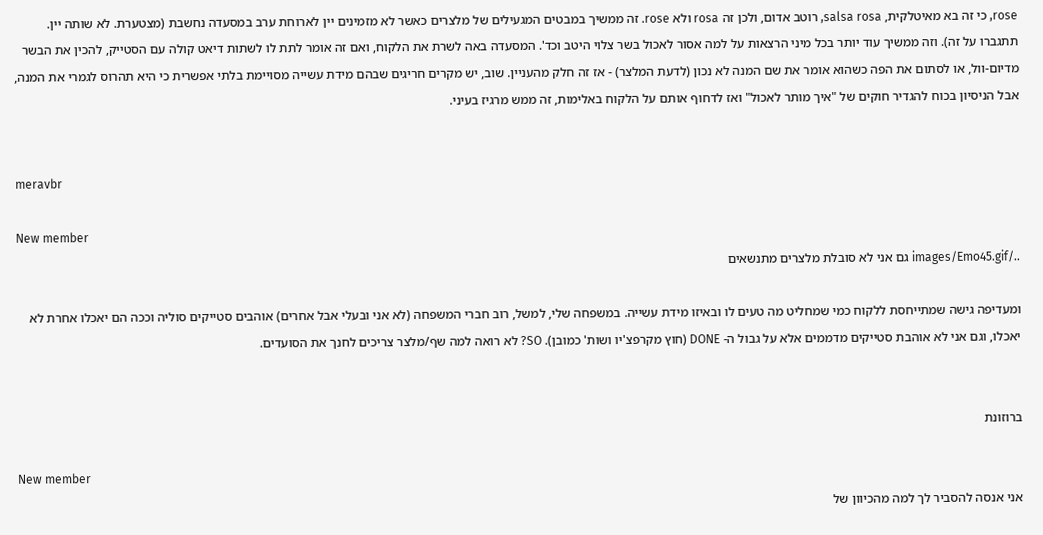rose, כי זה בא מאיטלקית, salsa rosa, רוטב אדום, ולכן זה rosa ולא rose. זה ממשיך במבטים המגעילים של מלצרים כאשר לא מזמינים יין לארוחת ערב במסעדה נחשבת (מצטערת. לא שותה יין. תתגברו על זה). וזה ממשיך עוד יותר בכל מיני הרצאות על למה אסור לאכול בשר צלוי היטב וכד'. המסעדה באה לשרת את הלקוח, ואם זה אומר לתת לו לשתות דיאט קולה עם הסטייק, להכין את הבשר מדיום-וול, או לסתום את הפה כשהוא אומר את שם המנה לא נכון (לדעת המלצר) - אז זה חלק מהעניין. שוב, יש מקרים חריגים שבהם מידת עשייה מסויימת בלתי אפשרית כי היא תהרוס לגמרי את המנה, אבל הניסיון בכוח להגדיר חוקים של "איך מותר לאכול" ואז לדחוף אותם על הלקוח באלימות, זה ממש מרגיז בעיני.


meravbr

New member
../images/Emo45.gif גם אני לא סובלת מלצרים מתנשאים

ומעדיפה גישה שמתייחסת ללקוח כמי שמחליט מה טעים לו ובאיזו מידת עשייה. במשפחה שלי, למשל, רוב חברי המשפחה (לא אני ובעלי אבל אחרים) אוהבים סטייקים סוליה וככה הם יאכלו אחרת לא יאכלו, וגם אני לא אוהבת סטייקים מדממים אלא על גבול ה- DONE (חוץ מקרפצ'יו ושות' כמובן). SO? לא רואה למה שף/מלצר צריכים לחנך את הסועדים.


ברוזונת

New member
אני אנסה להסביר לך למה מהכיוון של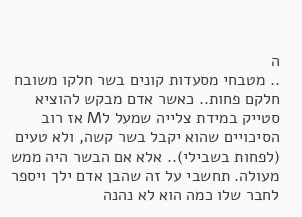ה
.. מטבחי מסעדות קונים בשר חלקו משובח חלקם פחות.. כאשר אדם מבקש להוציא סטייק במידת צלייה שמעל לM אז רוב הסיכויים שהוא יקבל בשר קשה, ולא טעים (לפחות בשבילי).. אלא אם הבשר היה ממש מעולה. תחשבי על זה שהבן אדם ילך ויספר לחבר שלו כמה הוא לא נהנה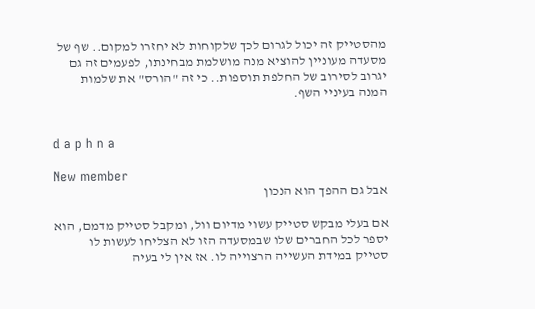מהסטייק זה יכול לגרום לכך שלקוחות לא יחזרו למקום.. שף של מסעדה מעוניין להוציא מנה מושלמת מבחינתו, לפעמים זה גם יגרוב לסירוב של החלפת תוספות.. כי זה "הורס" את שלמות המנה בעיניי השף.


d a p h n a

New member
אבל גם ההפך הוא הנכון

אם בעלי מבקש סטייק עשוי מדיום וול, ומקבל סטייק מדמם, הוא יספר לכל החברים שלו שבמסעדה הזו לא הצליחו לעשות לו סטייק במידת העשייה הרצוייה לו. אז אין לי בעיה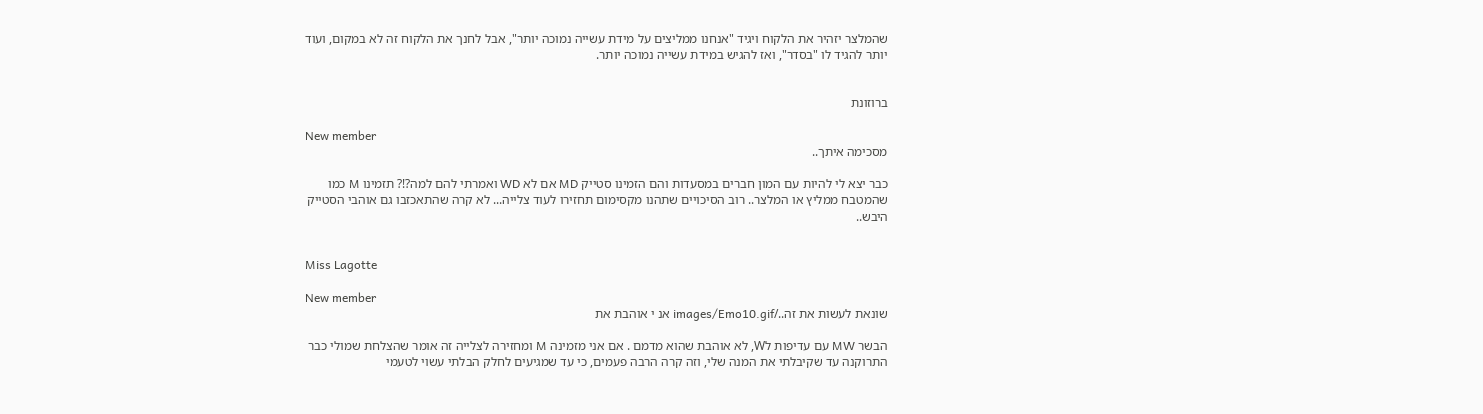שהמלצר יזהיר את הלקוח ויגיד "אנחנו ממליצים על מידת עשייה נמוכה יותר", אבל לחנך את הלקוח זה לא במקום, ועוד יותר להגיד לו "בסדר", ואז להגיש במידת עשייה נמוכה יותר.


ברוזונת

New member
מסכימה איתך..

כבר יצא לי להיות עם המון חברים במסעדות והם הזמינו סטייק MD אם לא WD ואמרתי להם למה?!? תזמינו M כמו שהמטבח ממליץ או המלצר.. רוב הסיכויים שתהנו מקסימום תחזירו לעוד צלייה... לא קרה שהתאכזבו גם אוהבי הסטייק היבש..


Miss Lagotte

New member
שונאת לעשות את זה../images/Emo10.gif אנ י אוהבת את

הבשר MW עם עדיפות לW, לא אוהבת שהוא מדמם . אם אני מזמינה M ומחזירה לצלייה זה אומר שהצלחת שמולי כבר התרוקנה עד שקיבלתי את המנה שלי, וזה קרה הרבה פעמים, כי עד שמגיעים לחלק הבלתי עשוי לטעמי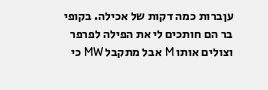עןברות כמה דקות של אכילה. בקופי בר הם חותכים לי את הפילה לפרפר וצולים אותו M אבל מתקבל MW כי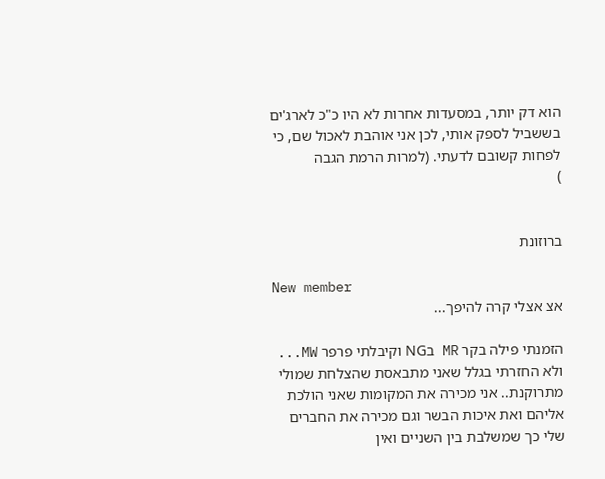הוא דק יותר, במסעדות אחרות לא היו כ"כ לארג'ים בששביל לספק אותי, לכן אני אוהבת לאכול שם, כי לפחות קשובם לדעתי. (למרות הרמת הגבה
)


ברוזונת

New member
אצ אצלי קרה להיפך...

הזמנתי פילה בקר MR בNG וקיבלתי פרפר MW... ולא החזרתי בגלל שאני מתבאסת שהצלחת שמולי מתרוקנת.. אני מכירה את המקומות שאני הולכת אליהם ואת איכות הבשר וגם מכירה את החברים שלי כך שמשלבת בין השניים ואין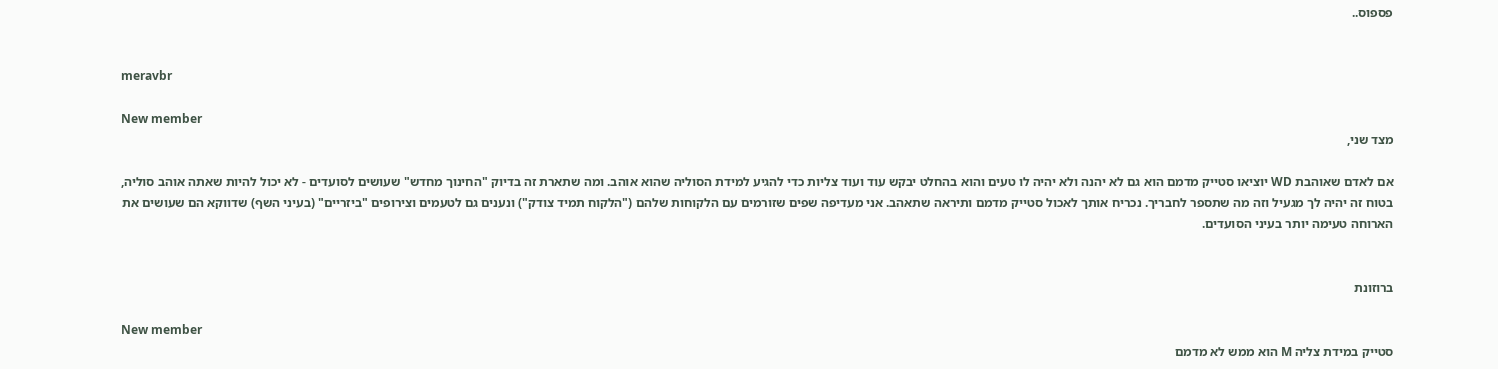פספוס..


meravbr

New member
מצד שני,

אם לאדם שאוהבת WD יוציאו סטייק מדמם הוא גם לא יהנה ולא יהיה לו טעים והוא בהחלט יבקש עוד ועוד צליות כדי להגיע למידת הסוליה שהוא אוהב. ומה שתארת זה בדיוק "החינוך מחדש" שעושים לסועדים - לא יכול להיות שאתה אוהב סוליה, בטוח זה יהיה לך מגעיל וזה מה שתספר לחבריך. נכריח אותך לאכול סטייק מדמם ותיראה שתאהב. אני מעדיפה שפים שזורמים עם הלקוחות שלהם ("הלקוח תמיד צודק") ונענים גם לטעמים וצירופים "ביזריים" (בעיני השף) שדווקא הם שעושים את הארוחה טעימה יותר בעיני הסועדים.


ברוזונת

New member
סטייק במידת צליה M הוא ממש לא מדמם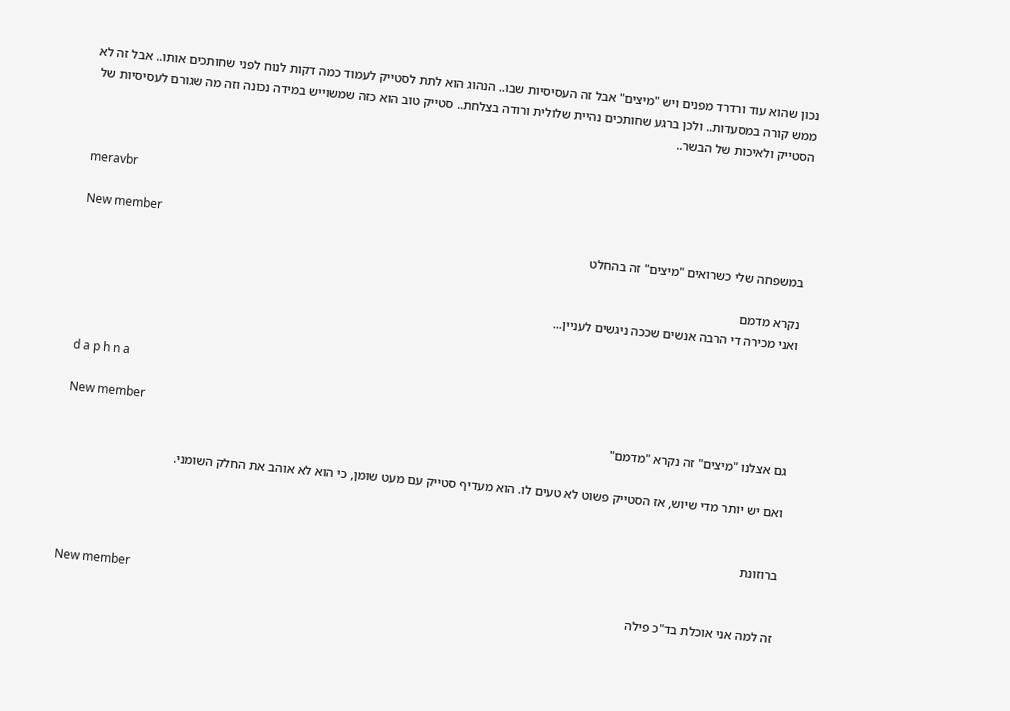נכון שהוא עוד ורדרד מפנים ויש "מיצים" אבל זה העסיסיות שבו.. הנהוג הוא לתת לסטייק לעמוד כמה דקות לנוח לפני שחותכים אותו.. אבל זה לא ממש קורה במסעדות.. ולכן ברגע שחותכים נהיית שלולית ורודה בצלחת.. סטייק טוב הוא כזה שמשוייש במידה נכונה וזה מה שגורם לעסיסיות של הסטייק ולאיכות של הבשר..


meravbr

New member
במשפחה שלי כשרואים "מיצים" זה בהחלט

נקרא מדמם
ואני מכירה די הרבה אנשים שככה ניגשים לעניין...


d a p h n a

New member
גם אצלנו "מיצים" זה נקרא "מדמם"

ואם יש יותר מדי שיוש, אז הסטייק פשוט לא טעים לו. הוא מעדיף סטייק עם מעט שומן, כי הוא לא אוהב את החלק השומני.


ברוזונת

New member
זה למה אני אוכלת בד"כ פילה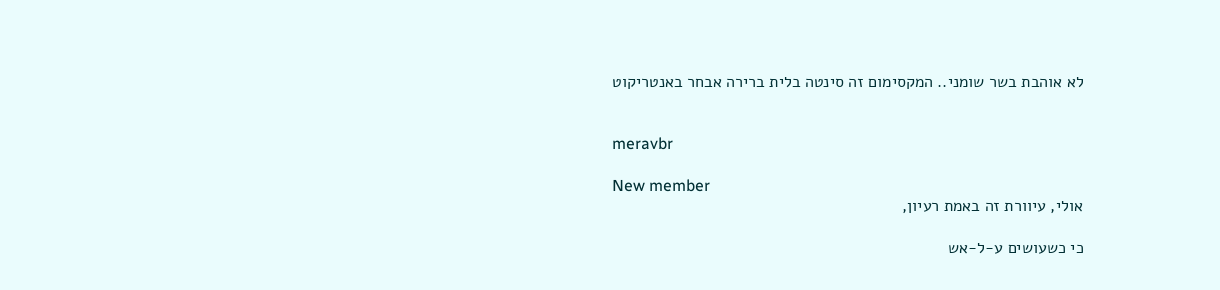לא אוהבת בשר שומני.. המקסימום זה סינטה בלית ברירה אבחר באנטריקוט


meravbr

New member
אולי, עיוורת זה באמת רעיון,

כי כשעושים ע-ל-אש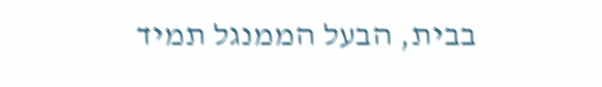בבית, הבעל הממנגל תמיד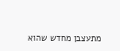מתעצבן מחדש שהוא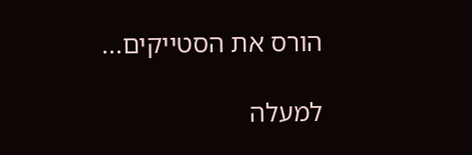הורס את הסטייקים...

למעלה